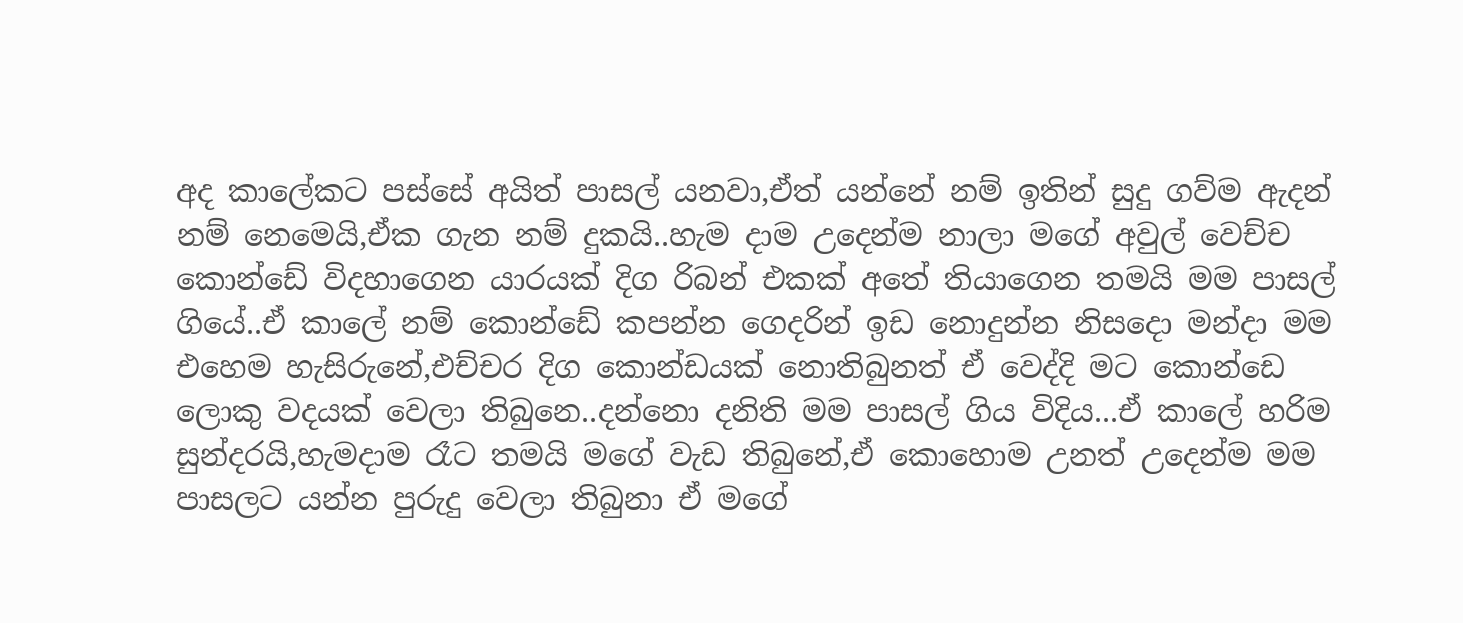අද කාලේකට පස්සේ අයිත් පාසල් යනවා,ඒත් යන්නේ නම් ඉතින් සුදු ගව්ම ඇදන් නම් නෙමෙයි,ඒක ගැන නම් දුකයි..හැම දාම උදෙන්ම නාලා මගේ අවුල් වෙච්ච කොන්ඩේ විදහාගෙන යාරයක් දිග රිබන් එකක් අතේ තියාගෙන තමයි මම පාසල් ගියේ..ඒ කාලේ නම් කොන්ඩේ කපන්න ගෙදරින් ඉඩ නොදුන්න නිසදො මන්දා මම එහෙම හැසිරුනේ,එච්චර දිග කොන්ඩයක් නොතිබුනත් ඒ වෙද්දි මට කොන්ඩෙ ලොකු වදයක් වෙලා තිබුනෙ..දන්නො දනිති මම පාසල් ගිය විදිය...ඒ කාලේ හරිම සුන්දරයි,හැමදාම රෑට තමයි මගේ වැඩ තිබුනේ,ඒ කොහොම උනත් උදෙන්ම මම පාසලට යන්න පුරුදු වෙලා තිබුනා ඒ මගේ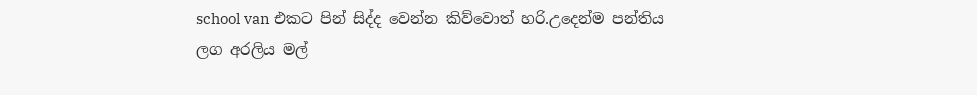school van එකට පින් සිද්ද වෙන්න කිව්වොත් හරි.උදෙන්ම පන්තිය ලග අරලිය මල්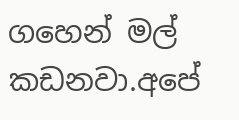ගහෙන් මල් කඩනවා.අපේ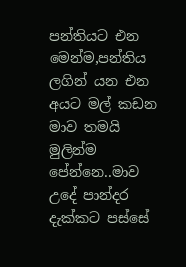පන්තියට එන මෙන්ම,පන්තිය ලගින් යන එන අයට මල් කඩන මාව තමයි මුලින්ම පේන්නෙ..මාව උදේ පාන්දර දැක්කට පස්සේ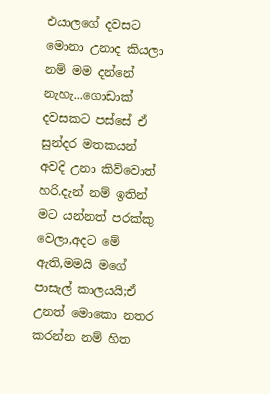එයාලගේ දවසට මොනා උනාද කියලා නම් මම දන්නේ නැහැ...ගොඩාක් දවසකට පස්සේ ඒ සුන්දර මතකයන් අවදි උනා කිව්වොත් හරි.දැන් නම් ඉතින් මට යන්නත් පරක්කු වෙලා,අදට මේ ඇති,මමයි මගේ පාසැල් කාලයයි;ඒ උනත් මොකො නතර කරන්න නම් හිත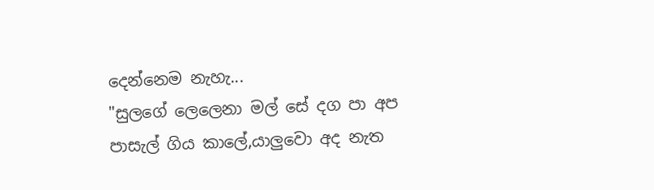දෙන්නෙම නැහැ...
"සුලගේ ලෙලෙනා මල් සේ දග පා අප පාසැල් ගිය කාලේ,යාලුවො අද නැත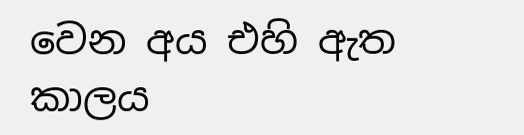වෙන අය එහි ඇත කාලය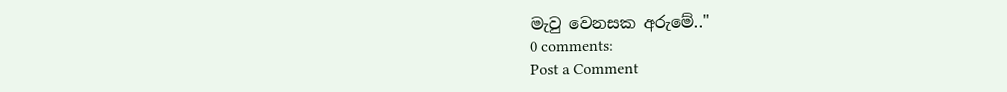මැවු වෙනසක අරුමේ.."
0 comments:
Post a Comment